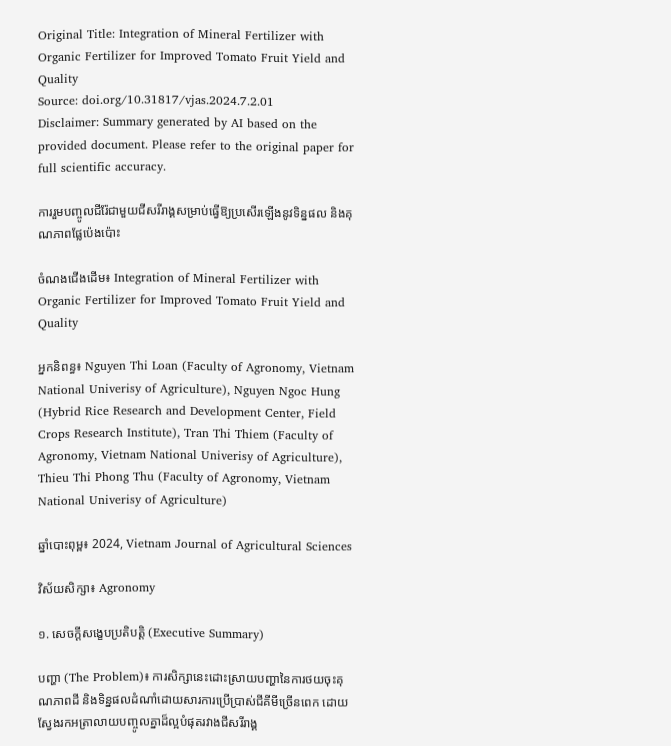Original Title: Integration of Mineral Fertilizer with Organic Fertilizer for Improved Tomato Fruit Yield and Quality
Source: doi.org/10.31817/vjas.2024.7.2.01
Disclaimer: Summary generated by AI based on the provided document. Please refer to the original paper for full scientific accuracy.

ការរួមបញ្ចូលជីរ៉ែជាមួយជីសរីរាង្គសម្រាប់ធ្វើឱ្យប្រសើរឡើងនូវទិន្នផល និងគុណភាពផ្លែប៉េងប៉ោះ

ចំណងជើងដើម៖ Integration of Mineral Fertilizer with Organic Fertilizer for Improved Tomato Fruit Yield and Quality

អ្នកនិពន្ធ៖ Nguyen Thi Loan (Faculty of Agronomy, Vietnam National Univerisy of Agriculture), Nguyen Ngoc Hung (Hybrid Rice Research and Development Center, Field Crops Research Institute), Tran Thi Thiem (Faculty of Agronomy, Vietnam National Univerisy of Agriculture), Thieu Thi Phong Thu (Faculty of Agronomy, Vietnam National Univerisy of Agriculture)

ឆ្នាំបោះពុម្ព៖ 2024, Vietnam Journal of Agricultural Sciences

វិស័យសិក្សា៖ Agronomy

១. សេចក្តីសង្ខេបប្រតិបត្តិ (Executive Summary)

បញ្ហា (The Problem)៖ ការសិក្សានេះដោះស្រាយបញ្ហានៃការថយចុះគុណភាពដី និងទិន្នផលដំណាំដោយសារការប្រើប្រាស់ជីគីមីច្រើនពេក ដោយស្វែងរកអត្រាលាយបញ្ចូលគ្នាដ៏ល្អបំផុតរវាងជីសរីរាង្គ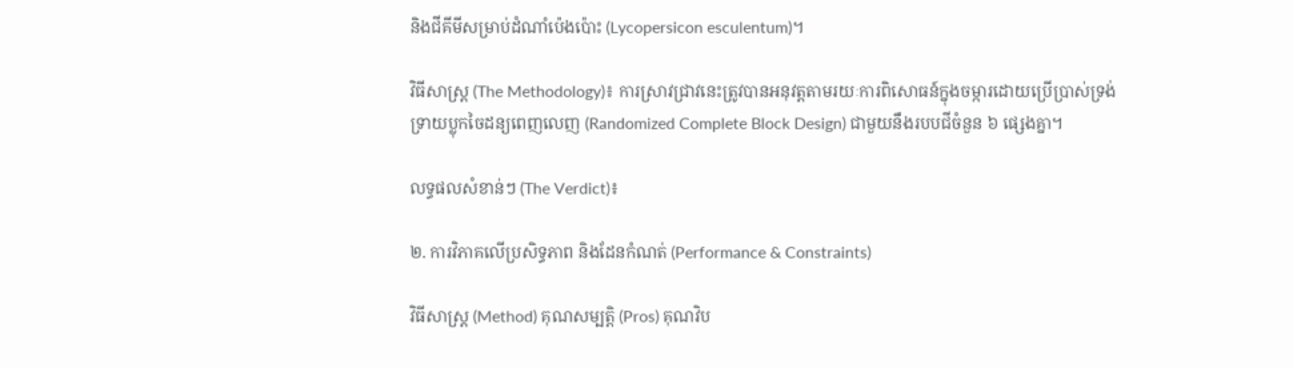និងជីគីមីសម្រាប់ដំណាំប៉េងប៉ោះ (Lycopersicon esculentum)។

វិធីសាស្ត្រ (The Methodology)៖ ការស្រាវជ្រាវនេះត្រូវបានអនុវត្តតាមរយៈការពិសោធន៍ក្នុងចម្ការដោយប្រើប្រាស់ទ្រង់ទ្រាយប្លុកចៃដន្យពេញលេញ (Randomized Complete Block Design) ជាមួយនឹងរបបជីចំនួន ៦ ផ្សេងគ្នា។

លទ្ធផលសំខាន់ៗ (The Verdict)៖

២. ការវិភាគលើប្រសិទ្ធភាព និងដែនកំណត់ (Performance & Constraints)

វិធីសាស្ត្រ (Method) គុណសម្បត្តិ (Pros) គុណវិប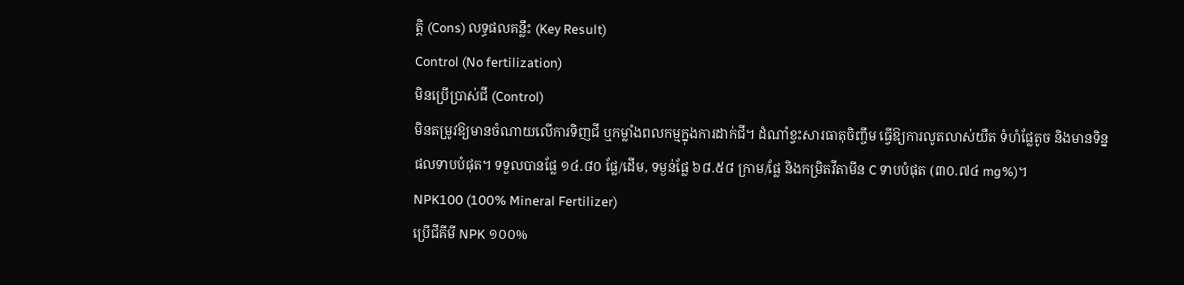ត្តិ (Cons) លទ្ធផលគន្លឹះ (Key Result)
Control (No fertilization)
មិនប្រើប្រាស់ជី (Control)
មិនតម្រូវឱ្យមានចំណាយលើការទិញជី ឬកម្លាំងពលកម្មក្នុងការដាក់ជី។ ដំណាំខ្វះសារធាតុចិញ្ចឹម ធ្វើឱ្យការលូតលាស់យឺត ទំហំផ្លែតូច និងមានទិន្នផលទាបបំផុត។ ទទួលបានផ្លែ ១៤.៨០ ផ្លែ/ដើម, ទម្ងន់ផ្លែ ៦៨.៥៨ ក្រាម/ផ្លែ និងកម្រិតវីតាមីន C ទាបបំផុត (៣០.៧៤ mg%)។
NPK100 (100% Mineral Fertilizer)
ប្រើជីគីមី NPK ១០០%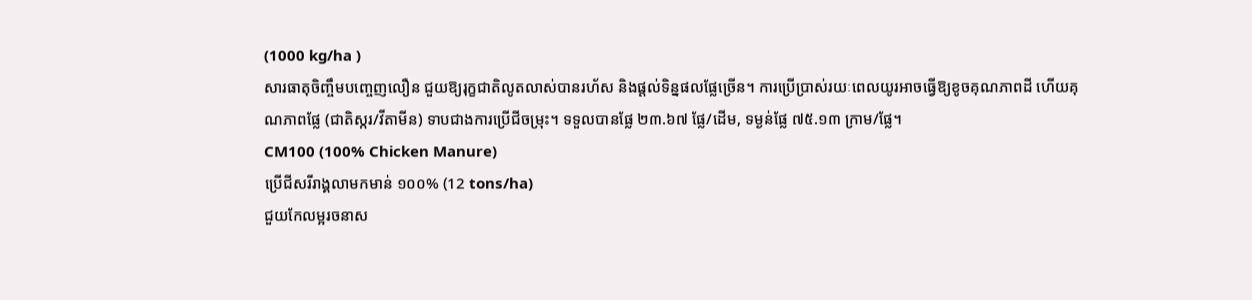(1000 kg/ha )
សារធាតុចិញ្ចឹមបញ្ចេញលឿន ជួយឱ្យរុក្ខជាតិលូតលាស់បានរហ័ស និងផ្តល់ទិន្នផលផ្លែច្រើន។ ការប្រើប្រាស់រយៈពេលយូរអាចធ្វើឱ្យខូចគុណភាពដី ហើយគុណភាពផ្លែ (ជាតិស្ករ/វីតាមីន) ទាបជាងការប្រើជីចម្រុះ។ ទទួលបានផ្លែ ២៣.៦៧ ផ្លែ/ដើម, ទម្ងន់ផ្លែ ៧៥.១៣ ក្រាម/ផ្លែ។
CM100 (100% Chicken Manure)
ប្រើជីសរីរាង្គលាមកមាន់ ១០០% (12 tons/ha)
ជួយកែលម្អរចនាស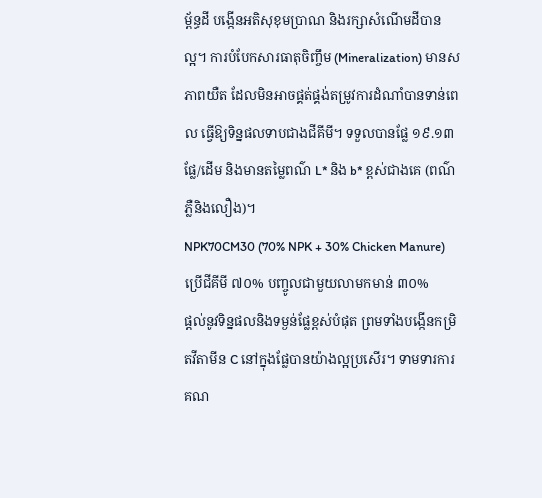ម្ព័ន្ធដី បង្កើនអតិសុខុមប្រាណ និងរក្សាសំណើមដីបានល្អ។ ការបំបែកសារធាតុចិញ្ចឹម (Mineralization) មានសភាពយឺត ដែលមិនអាចផ្គត់ផ្គង់តម្រូវការដំណាំបានទាន់ពេល ធ្វើឱ្យទិន្នផលទាបជាងជីគីមី។ ទទួលបានផ្លែ ១៩.១៣ ផ្លែ/ដើម និងមានតម្លៃពណ៌ L* និង b* ខ្ពស់ជាងគេ (ពណ៌ភ្លឺនិងលឿង)។
NPK70CM30 (70% NPK + 30% Chicken Manure)
ប្រើជីគីមី ៧០% បញ្ចូលជាមួយលាមកមាន់ ៣០%
ផ្តល់នូវទិន្នផលនិងទម្ងន់ផ្លែខ្ពស់បំផុត ព្រមទាំងបង្កើនកម្រិតវីតាមីន C នៅក្នុងផ្លែបានយ៉ាងល្អប្រសើរ។ ទាមទារការគណ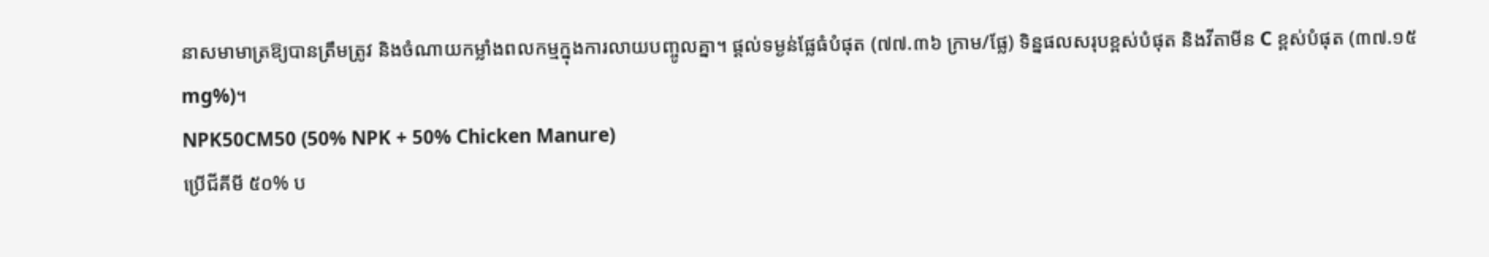នាសមាមាត្រឱ្យបានត្រឹមត្រូវ និងចំណាយកម្លាំងពលកម្មក្នុងការលាយបញ្ចូលគ្នា។ ផ្តល់ទម្ងន់ផ្លែធំបំផុត (៧៧.៣៦ ក្រាម/ផ្លែ) ទិន្នផលសរុបខ្ពស់បំផុត និងវីតាមីន C ខ្ពស់បំផុត (៣៧.១៥ mg%)។
NPK50CM50 (50% NPK + 50% Chicken Manure)
ប្រើជីគីមី ៥០% ប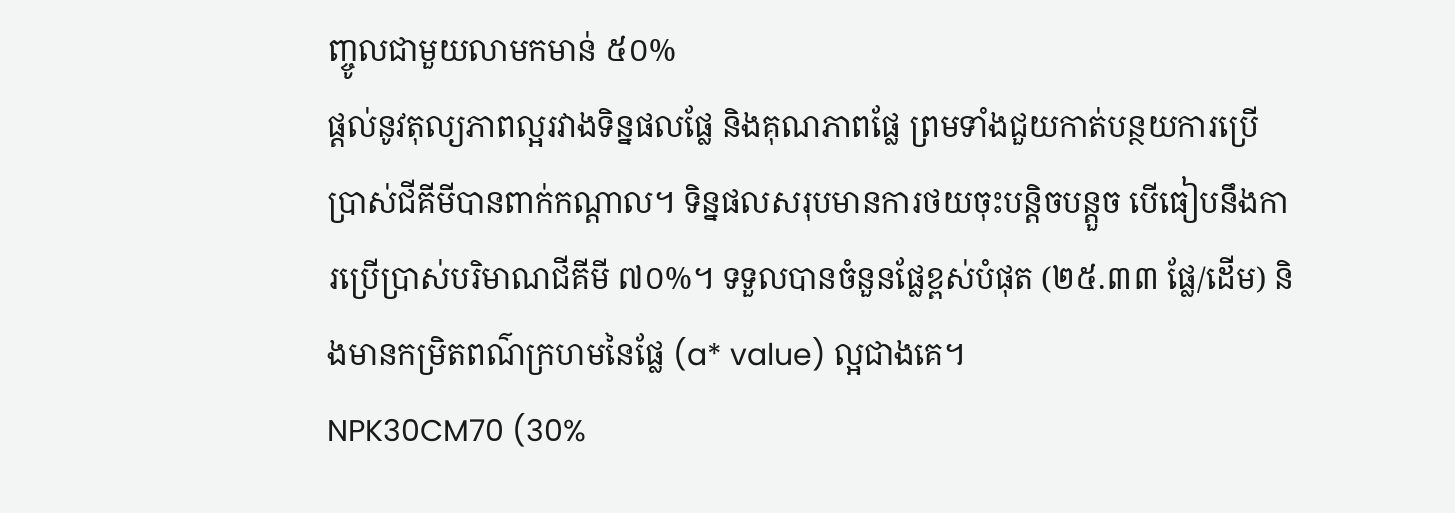ញ្ចូលជាមួយលាមកមាន់ ៥០%
ផ្តល់នូវតុល្យភាពល្អរវាងទិន្នផលផ្លែ និងគុណភាពផ្លែ ព្រមទាំងជួយកាត់បន្ថយការប្រើប្រាស់ជីគីមីបានពាក់កណ្តាល។ ទិន្នផលសរុបមានការថយចុះបន្តិចបន្តួច បើធៀបនឹងការប្រើប្រាស់បរិមាណជីគីមី ៧០%។ ទទួលបានចំនួនផ្លែខ្ពស់បំផុត (២៥.៣៣ ផ្លែ/ដើម) និងមានកម្រិតពណ៌ក្រហមនៃផ្លែ (a* value) ល្អជាងគេ។
NPK30CM70 (30%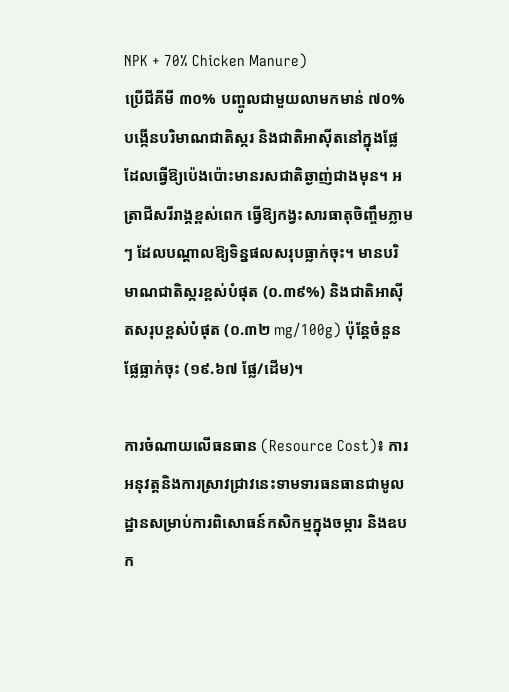NPK + 70% Chicken Manure)
ប្រើជីគីមី ៣០% បញ្ចូលជាមួយលាមកមាន់ ៧០%
បង្កើនបរិមាណជាតិស្ករ និងជាតិអាស៊ីតនៅក្នុងផ្លែ ដែលធ្វើឱ្យប៉េងប៉ោះមានរសជាតិឆ្ងាញ់ជាងមុន។ អត្រាជីសរីរាង្គខ្ពស់ពេក ធ្វើឱ្យកង្វះសារធាតុចិញ្ចឹមភ្លាមៗ ដែលបណ្តាលឱ្យទិន្នផលសរុបធ្លាក់ចុះ។ មានបរិមាណជាតិស្ករខ្ពស់បំផុត (០.៣៩%) និងជាតិអាស៊ីតសរុបខ្ពស់បំផុត (០.៣២ mg/100g) ប៉ុន្តែចំនួនផ្លែធ្លាក់ចុះ (១៩.៦៧ ផ្លែ/ដើម)។

ការចំណាយលើធនធាន (Resource Cost)៖ ការអនុវត្តនិងការស្រាវជ្រាវនេះទាមទារធនធានជាមូលដ្ឋានសម្រាប់ការពិសោធន៍កសិកម្មក្នុងចម្ការ និងឧបក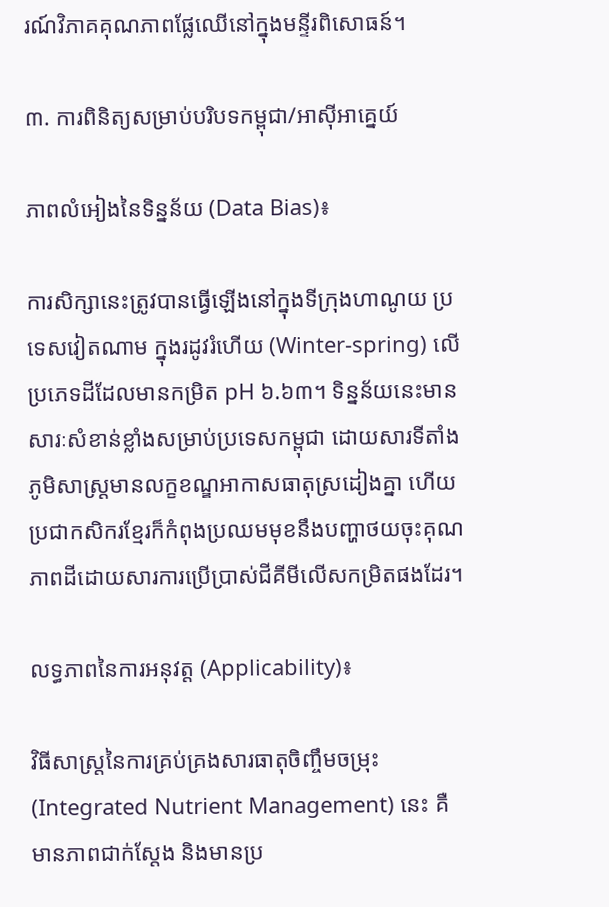រណ៍វិភាគគុណភាពផ្លែឈើនៅក្នុងមន្ទីរពិសោធន៍។

៣. ការពិនិត្យសម្រាប់បរិបទកម្ពុជា/អាស៊ីអាគ្នេយ៍

ភាពលំអៀងនៃទិន្នន័យ (Data Bias)៖

ការសិក្សានេះត្រូវបានធ្វើឡើងនៅក្នុងទីក្រុងហាណូយ ប្រទេសវៀតណាម ក្នុងរដូវរំហើយ (Winter-spring) លើប្រភេទដីដែលមានកម្រិត pH ៦.៦៣។ ទិន្នន័យនេះមានសារៈសំខាន់ខ្លាំងសម្រាប់ប្រទេសកម្ពុជា ដោយសារទីតាំងភូមិសាស្ត្រមានលក្ខខណ្ឌអាកាសធាតុស្រដៀងគ្នា ហើយប្រជាកសិករខ្មែរក៏កំពុងប្រឈមមុខនឹងបញ្ហាថយចុះគុណភាពដីដោយសារការប្រើប្រាស់ជីគីមីលើសកម្រិតផងដែរ។

លទ្ធភាពនៃការអនុវត្ត (Applicability)៖

វិធីសាស្ត្រនៃការគ្រប់គ្រងសារធាតុចិញ្ចឹមចម្រុះ (Integrated Nutrient Management) នេះ គឺមានភាពជាក់ស្តែង និងមានប្រ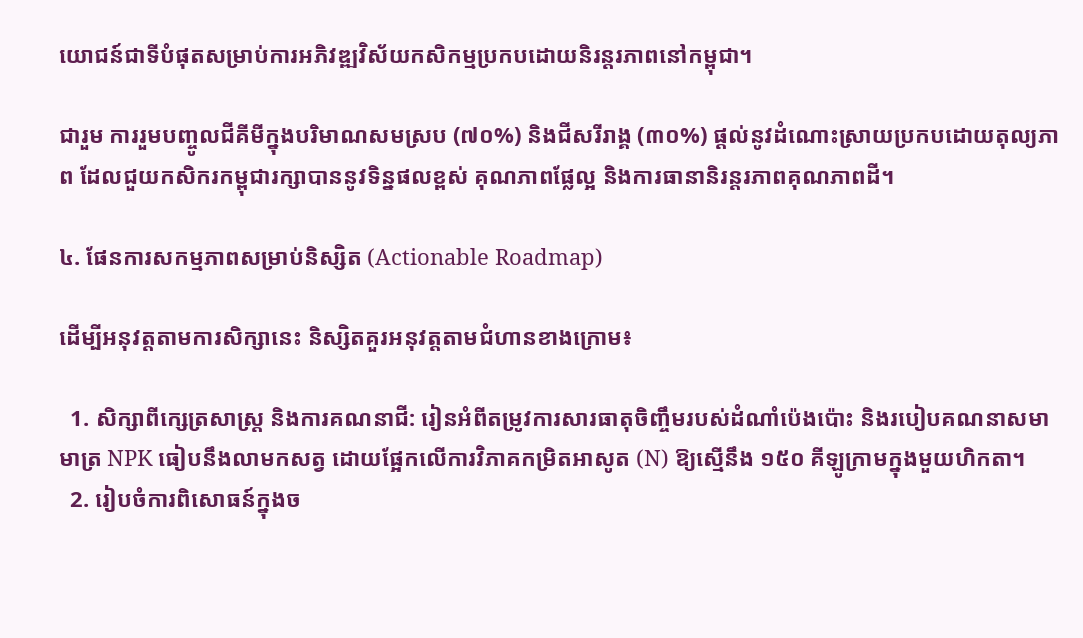យោជន៍ជាទីបំផុតសម្រាប់ការអភិវឌ្ឍវិស័យកសិកម្មប្រកបដោយនិរន្តរភាពនៅកម្ពុជា។

ជារួម ការរួមបញ្ចូលជីគីមីក្នុងបរិមាណសមស្រប (៧០%) និងជីសរីរាង្គ (៣០%) ផ្តល់នូវដំណោះស្រាយប្រកបដោយតុល្យភាព ដែលជួយកសិករកម្ពុជារក្សាបាននូវទិន្នផលខ្ពស់ គុណភាពផ្លែល្អ និងការធានានិរន្តរភាពគុណភាពដី។

៤. ផែនការសកម្មភាពសម្រាប់និស្សិត (Actionable Roadmap)

ដើម្បីអនុវត្តតាមការសិក្សានេះ និស្សិតគួរអនុវត្តតាមជំហានខាងក្រោម៖

  1. សិក្សាពីក្សេត្រសាស្ត្រ និងការគណនាជី: រៀនអំពីតម្រូវការសារធាតុចិញ្ចឹមរបស់ដំណាំប៉េងប៉ោះ និងរបៀបគណនាសមាមាត្រ NPK ធៀបនឹងលាមកសត្វ ដោយផ្អែកលើការវិភាគកម្រិតអាសូត (N) ឱ្យស្មើនឹង ១៥០ គីឡូក្រាមក្នុងមួយហិកតា។
  2. រៀបចំការពិសោធន៍ក្នុងច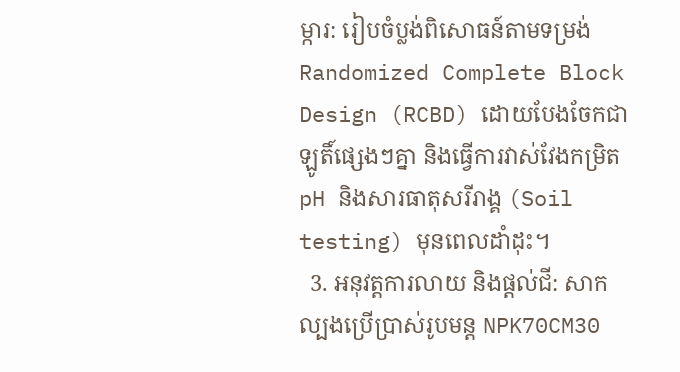ម្ការ: រៀបចំប្លង់ពិសោធន៍តាមទម្រង់ Randomized Complete Block Design (RCBD) ដោយបែងចែកជាឡូតិ៍ផ្សេងៗគ្នា និងធ្វើការវាស់វែងកម្រិត pH និងសារធាតុសរីរាង្គ (Soil testing) មុនពេលដាំដុះ។
  3. អនុវត្តការលាយ និងផ្តល់ជី: សាកល្បងប្រើប្រាស់រូបមន្ត NPK70CM30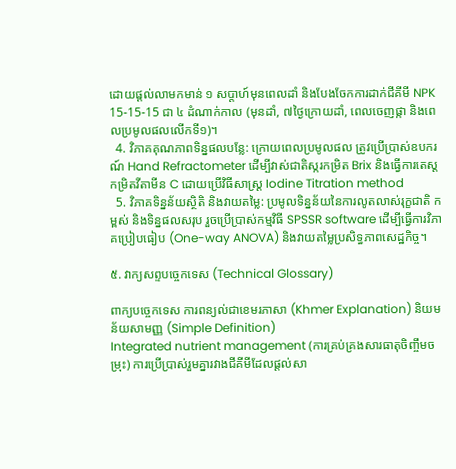ដោយផ្តល់លាមកមាន់ ១ សប្តាហ៍មុនពេលដាំ និងបែងចែកការដាក់ជីគីមី NPK 15-15-15 ជា ៤ ដំណាក់កាល (មុនដាំ, ៧ថ្ងៃក្រោយដាំ, ពេលចេញផ្កា និងពេលប្រមូលផលលើកទី១)។
  4. វិភាគគុណភាពទិន្នផលបន្លែ: ក្រោយពេលប្រមូលផល ត្រូវប្រើប្រាស់ឧបករណ៍ Hand Refractometer ដើម្បីវាស់ជាតិស្ករកម្រិត Brix និងធ្វើការតេស្តកម្រិតវីតាមីន C ដោយប្រើវិធីសាស្ត្រ Iodine Titration method
  5. វិភាគទិន្នន័យស្ថិតិ និងវាយតម្លៃ: ប្រមូលទិន្នន័យនៃការលូតលាស់រុក្ខជាតិ កម្ពស់ និងទិន្នផលសរុប រួចប្រើប្រាស់កម្មវិធី SPSSR software ដើម្បីធ្វើការវិភាគប្រៀបធៀប (One-way ANOVA) និងវាយតម្លៃប្រសិទ្ធភាពសេដ្ឋកិច្ច។

៥. វាក្យសព្ទបច្ចេកទេស (Technical Glossary)

ពាក្យបច្ចេកទេស ការពន្យល់ជាខេមរភាសា (Khmer Explanation) និយមន័យសាមញ្ញ (Simple Definition)
Integrated nutrient management (ការគ្រប់គ្រងសារធាតុចិញ្ចឹមចម្រុះ) ការប្រើប្រាស់រួមគ្នារវាងជីគីមីដែលផ្តល់សា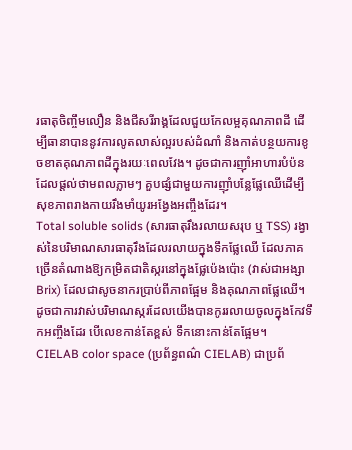រធាតុចិញ្ចឹមលឿន និងជីសរីរាង្គដែលជួយកែលម្អគុណភាពដី ដើម្បីធានាបាននូវការលូតលាស់ល្អរបស់ដំណាំ និងកាត់បន្ថយការខូចខាតគុណភាពដីក្នុងរយៈពេលវែង។ ដូចជាការញ៉ាំអាហារបំប៉នដែលផ្តល់ថាមពលភ្លាមៗ គួបផ្សំជាមួយការញ៉ាំបន្លែផ្លែឈើដើម្បីសុខភាពរាងកាយរឹងមាំយូរអង្វែងអញ្ចឹងដែរ។
Total soluble solids (សារធាតុរឹងរលាយសរុប ឬ TSS) រង្វាស់នៃបរិមាណសារធាតុរឹងដែលរលាយក្នុងទឹកផ្លែឈើ ដែលភាគច្រើនតំណាងឱ្យកម្រិតជាតិស្ករនៅក្នុងផ្លែប៉េងប៉ោះ (វាស់ជាអង្សា Brix) ដែលជាសូចនាករប្រាប់ពីភាពផ្អែម និងគុណភាពផ្លែឈើ។ ដូចជាការវាស់បរិមាណស្ករដែលយើងបានកូររលាយចូលក្នុងកែវទឹកអញ្ចឹងដែរ បើលេខកាន់តែខ្ពស់ ទឹកនោះកាន់តែផ្អែម។
CIELAB color space (ប្រព័ន្ធពណ៌ CIELAB) ជាប្រព័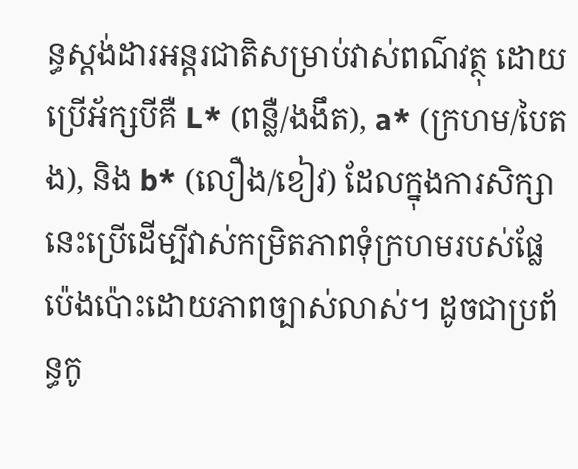ន្ធស្តង់ដារអន្តរជាតិសម្រាប់វាស់ពណ៌វត្ថុ ដោយប្រើអ័ក្សបីគឺ L* (ពន្លឺ/ងងឹត), a* (ក្រហម/បៃតង), និង b* (លឿង/ខៀវ) ដែលក្នុងការសិក្សានេះប្រើដើម្បីវាស់កម្រិតភាពទុំក្រហមរបស់ផ្លែប៉េងប៉ោះដោយភាពច្បាស់លាស់។ ដូចជាប្រព័ន្ធកូ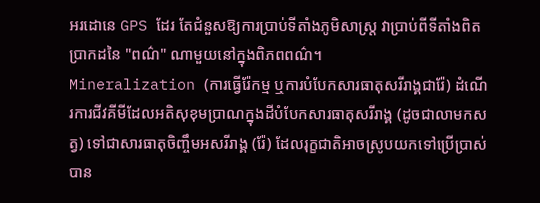អរដោនេ GPS ដែរ តែជំនួសឱ្យការប្រាប់ទីតាំងភូមិសាស្ត្រ វាប្រាប់ពីទីតាំងពិតប្រាកដនៃ "ពណ៌" ណាមួយនៅក្នុងពិភពពណ៌។
Mineralization (ការធ្វើរ៉ែកម្ម ឬការបំបែកសារធាតុសរីរាង្គជារ៉ែ) ដំណើរការជីវគីមីដែលអតិសុខុមប្រាណក្នុងដីបំបែកសារធាតុសរីរាង្គ (ដូចជាលាមកសត្វ) ទៅជាសារធាតុចិញ្ចឹមអសរីរាង្គ (រ៉ែ) ដែលរុក្ខជាតិអាចស្រូបយកទៅប្រើប្រាស់បាន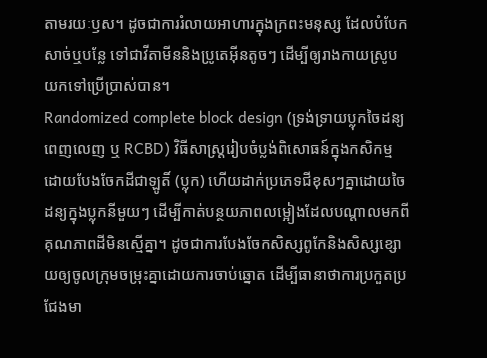តាមរយៈឫស។ ដូចជាការរំលាយអាហារក្នុងក្រពះមនុស្ស ដែលបំបែកសាច់ឬបន្លែ ទៅជាវីតាមីននិងប្រូតេអ៊ីនតូចៗ ដើម្បីឲ្យរាងកាយស្រូបយកទៅប្រើប្រាស់បាន។
Randomized complete block design (ទ្រង់ទ្រាយប្លុកចៃដន្យពេញលេញ ឬ RCBD) វិធីសាស្ត្ររៀបចំប្លង់ពិសោធន៍ក្នុងកសិកម្ម ដោយបែងចែកដីជាឡូតិ៍ (ប្លុក) ហើយដាក់ប្រភេទជីខុសៗគ្នាដោយចៃដន្យក្នុងប្លុកនីមួយៗ ដើម្បីកាត់បន្ថយភាពលម្អៀងដែលបណ្តាលមកពីគុណភាពដីមិនស្មើគ្នា។ ដូចជាការបែងចែកសិស្សពូកែនិងសិស្សខ្សោយឲ្យចូលក្រុមចម្រុះគ្នាដោយការចាប់ឆ្នោត ដើម្បីធានាថាការប្រកួតប្រជែងមា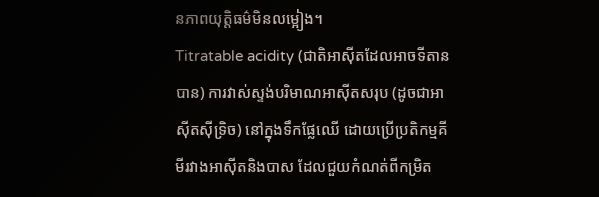នភាពយុត្តិធម៌មិនលម្អៀង។
Titratable acidity (ជាតិអាស៊ីតដែលអាចទីតានបាន) ការវាស់ស្ទង់បរិមាណអាស៊ីតសរុប (ដូចជាអាស៊ីតស៊ីទ្រិច) នៅក្នុងទឹកផ្លែឈើ ដោយប្រើប្រតិកម្មគីមីរវាងអាស៊ីតនិងបាស ដែលជួយកំណត់ពីកម្រិត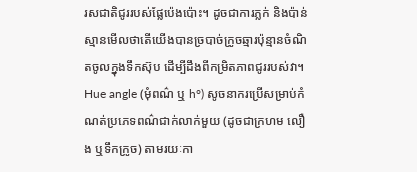រសជាតិជូររបស់ផ្លែប៉េងប៉ោះ។ ដូចជាការភ្លក់ និងប៉ាន់ស្មានមើលថាតើយើងបានច្របាច់ក្រូចឆ្មារប៉ុន្មានចំណិតចូលក្នុងទឹកស៊ុប ដើម្បីដឹងពីកម្រិតភាពជូររបស់វា។
Hue angle (មុំពណ៌ ឬ h°) សូចនាករប្រើសម្រាប់កំណត់ប្រភេទពណ៌ជាក់លាក់មួយ (ដូចជាក្រហម លឿង ឬទឹកក្រូច) តាមរយៈកា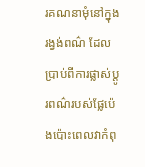រគណនាមុំនៅក្នុងរង្វង់ពណ៌ ដែលប្រាប់ពីការផ្លាស់ប្តូរពណ៌របស់ផ្លែប៉េងប៉ោះពេលវាកំពុ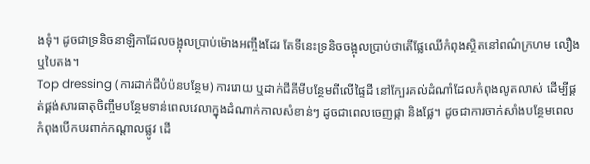ងទុំ។ ដូចជាទ្រនិចនាឡិកាដែលចង្អុលប្រាប់ម៉ោងអញ្ចឹងដែរ តែទីនេះទ្រនិចចង្អុលប្រាប់ថាតើផ្លែឈើកំពុងស្ថិតនៅពណ៌ក្រហម លឿង ឬបៃតង។
Top dressing (ការដាក់ជីបំប៉នបន្ថែម) ការរោយ ឬដាក់ជីគីមីបន្ថែមពីលើផ្ទៃដី នៅក្បែរគល់ដំណាំដែលកំពុងលូតលាស់ ដើម្បីផ្គត់ផ្គង់សារធាតុចិញ្ចឹមបន្ថែមទាន់ពេលវេលាក្នុងដំណាក់កាលសំខាន់ៗ ដូចជាពេលចេញផ្កា និងផ្លែ។ ដូចជាការចាក់សាំងបន្ថែមពេលកំពុងបើកបរពាក់កណ្តាលផ្លូវ ដើ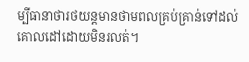ម្បីធានាថារថយន្តមានថាមពលគ្រប់គ្រាន់ទៅដល់គោលដៅដោយមិនរលត់។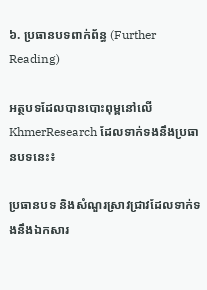៦. ប្រធានបទពាក់ព័ន្ធ (Further Reading)

អត្ថបទដែលបានបោះពុម្ពនៅលើ KhmerResearch ដែលទាក់ទងនឹងប្រធានបទនេះ៖

ប្រធានបទ និងសំណួរស្រាវជ្រាវដែលទាក់ទងនឹងឯកសារ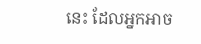នេះ ដែលអ្នកអាច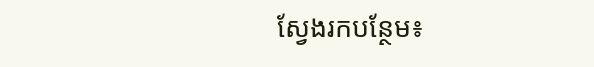ស្វែងរកបន្ថែម៖